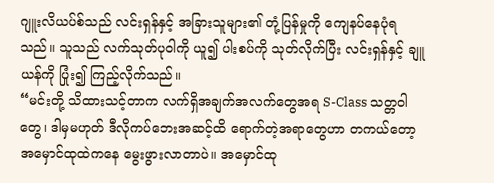ဂျူးလိယပ်စ်သည် လင်းရှန်နှင့် အခြားသူများ၏ တုံ့ပြန်မှုကို ကျေနပ်နေပုံရသည်။ သူသည် လက်သုတ်ပုဝါကို ယူ၍ ပါးစပ်ကို သုတ်လိုက်ပြီး လင်းရှန်နှင့် ချူယန်ကို ပြုံး၍ ကြည့်လိုက်သည်။
“မင်းတို့ သိထားသင့်တာက လက်ရှိအချက်အလက်တွေအရ S-Class သတ္တဝါတွေ၊ ဒါမှမဟုတ် ဒီလိုကပ်ဘေးအဆင့်ထိ ရောက်တဲ့အရာတွေဟာ တကယ်တော့ အမှောင်ထုထဲကနေ မွေးဖွားလာတာပဲ။ အမှောင်ထု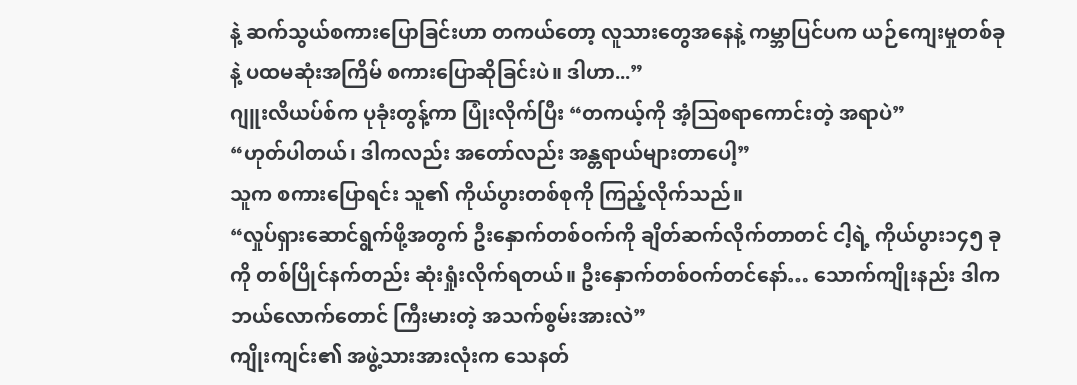နဲ့ ဆက်သွယ်စကားပြောခြင်းဟာ တကယ်တော့ လူသားတွေအနေနဲ့ ကမ္ဘာပြင်ပက ယဉ်ကျေးမှုတစ်ခုနဲ့ ပထမဆုံးအကြိမ် စကားပြောဆိုခြင်းပဲ။ ဒါဟာ...”
ဂျူးလိယပ်စ်က ပုခုံးတွန့်ကာ ပြုံးလိုက်ပြီး “တကယ့်ကို အံ့ဩစရာကောင်းတဲ့ အရာပဲ”
“ဟုတ်ပါတယ်၊ ဒါကလည်း အတော်လည်း အန္တရာယ်များတာပေါ့”
သူက စကားပြောရင်း သူ၏ ကိုယ်ပွားတစ်စုကို ကြည့်လိုက်သည်။
“လှုပ်ရှားဆောင်ရွက်ဖို့အတွက် ဦးနှောက်တစ်ဝက်ကို ချိတ်ဆက်လိုက်တာတင် ငါ့ရဲ့ ကိုယ်ပွား၁၄၅ ခုကို တစ်ပြိုင်နက်တည်း ဆုံးရှုံးလိုက်ရတယ်။ ဦးနှောက်တစ်ဝက်တင်နော်… သောက်ကျိုးနည်း ဒါက ဘယ်လောက်တောင် ကြီးမားတဲ့ အသက်စွမ်းအားလဲ”
ကျိုးကျင်း၏ အဖွဲ့သားအားလုံးက သေနတ်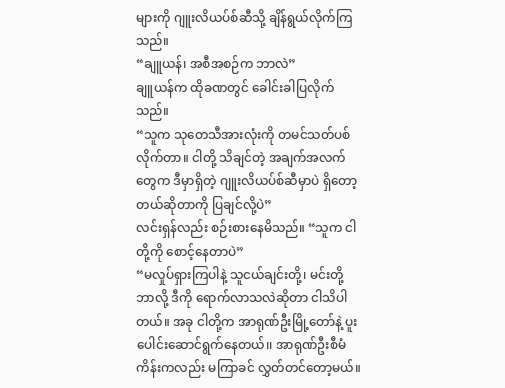များကို ဂျူးလိယပ်စ်ဆီသို့ ချိန်ရွယ်လိုက်ကြသည်။
“ချူယန်၊ အစီအစဉ်က ဘာလဲ”
ချူယန်က ထိုခဏတွင် ခေါင်းခါပြလိုက်သည်။
“သူက သုတေသီအားလုံးကို တမင်သတ်ပစ်လိုက်တာ။ ငါတို့ သိချင်တဲ့ အချက်အလက်တွေက ဒီမှာရှိတဲ့ ဂျူးလိယပ်စ်ဆီမှာပဲ ရှိတော့တယ်ဆိုတာကို ပြချင်လို့ပဲ”
လင်းရှန်လည်း စဉ်းစားနေမိသည်။ “သူက ငါတို့ကို စောင့်နေတာပဲ”
“မလှုပ်ရှားကြပါနဲ့ သူငယ်ချင်းတို့၊ မင်းတို့ ဘာလို့ ဒီကို ရောက်လာသလဲဆိုတာ ငါသိပါတယ်။ အခု ငါတို့က အာရုဏ်ဦးမြို့တော်နဲ့ ပူးပေါင်းဆောင်ရွက်နေတယ်၊၊ အာရုဏ်ဦးစီမံကိန်းကလည်း မကြာခင် လွှတ်တင်တော့မယ်။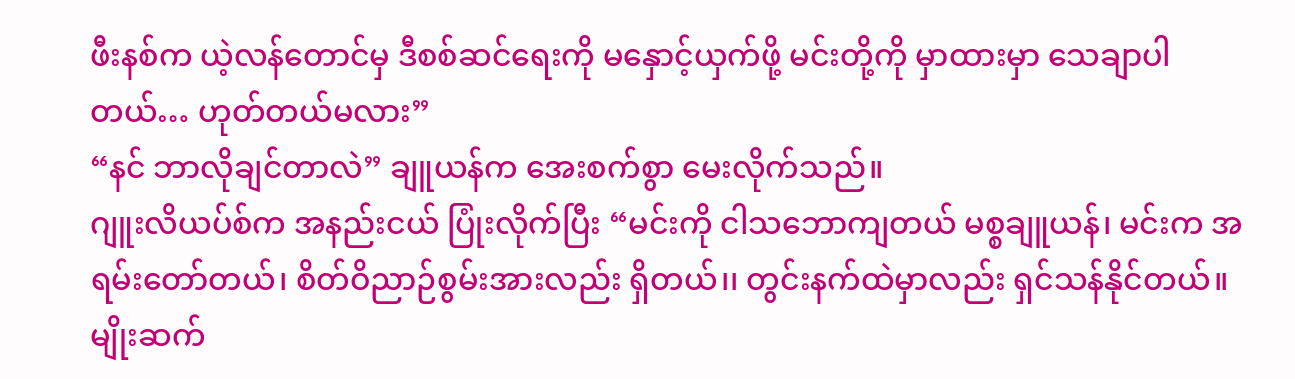ဖီးနစ်က ယဲ့လန်တောင်မှ ဒီစစ်ဆင်ရေးကို မနှောင့်ယှက်ဖို့ မင်းတို့ကို မှာထားမှာ သေချာပါတယ်… ဟုတ်တယ်မလား”
“နင် ဘာလိုချင်တာလဲ” ချူယန်က အေးစက်စွာ မေးလိုက်သည်။
ဂျူးလိယပ်စ်က အနည်းငယ် ပြုံးလိုက်ပြီး “မင်းကို ငါသဘောကျတယ် မစ္စချူယန်၊ မင်းက အရမ်းတော်တယ်၊ စိတ်ဝိညာဉ်စွမ်းအားလည်း ရှိတယ်၊၊ တွင်းနက်ထဲမှာလည်း ရှင်သန်နိုင်တယ်။ မျိုးဆက်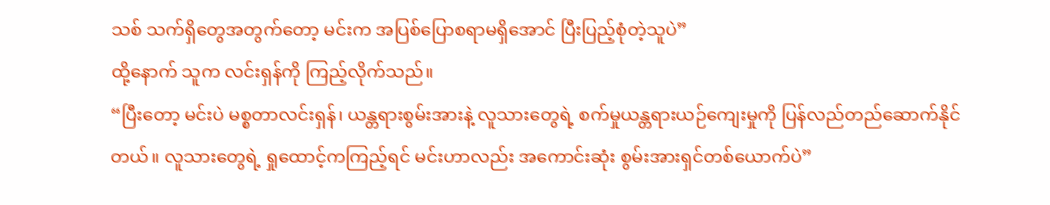သစ် သက်ရှိတွေအတွက်တော့ မင်းက အပြစ်ပြောစရာမရှိအောင် ပြီးပြည့်စုံတဲ့သူပဲ”
ထို့နောက် သူက လင်းရှန်ကို ကြည့်လိုက်သည်။
“ပြီးတော့ မင်းပဲ မစ္စတာလင်းရှန်၊ ယန္တရားစွမ်းအားနဲ့ လူသားတွေရဲ့ စက်မှုယန္တရားယဉ်ကျေးမှုကို ပြန်လည်တည်ဆောက်နိုင်တယ်။ လူသားတွေရဲ့ ရှုထောင့်ကကြည့်ရင် မင်းဟာလည်း အကောင်းဆုံး စွမ်းအားရှင်တစ်ယောက်ပဲ”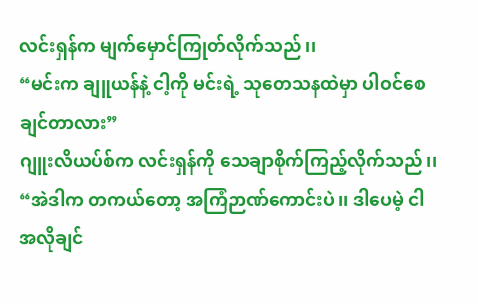လင်းရှန်က မျက်မှောင်ကြုတ်လိုက်သည်၊၊
“မင်းက ချူယန်နဲ့ ငါ့ကို မင်းရဲ့ သုတေသနထဲမှာ ပါဝင်စေချင်တာလား”
ဂျူးလိယပ်စ်က လင်းရှန်ကို သေချာစိုက်ကြည့်လိုက်သည်၊၊
“အဲဒါက တကယ်တော့ အကြံဉာဏ်ကောင်းပဲ၊၊ ဒါပေမဲ့ ငါ အလိုချင်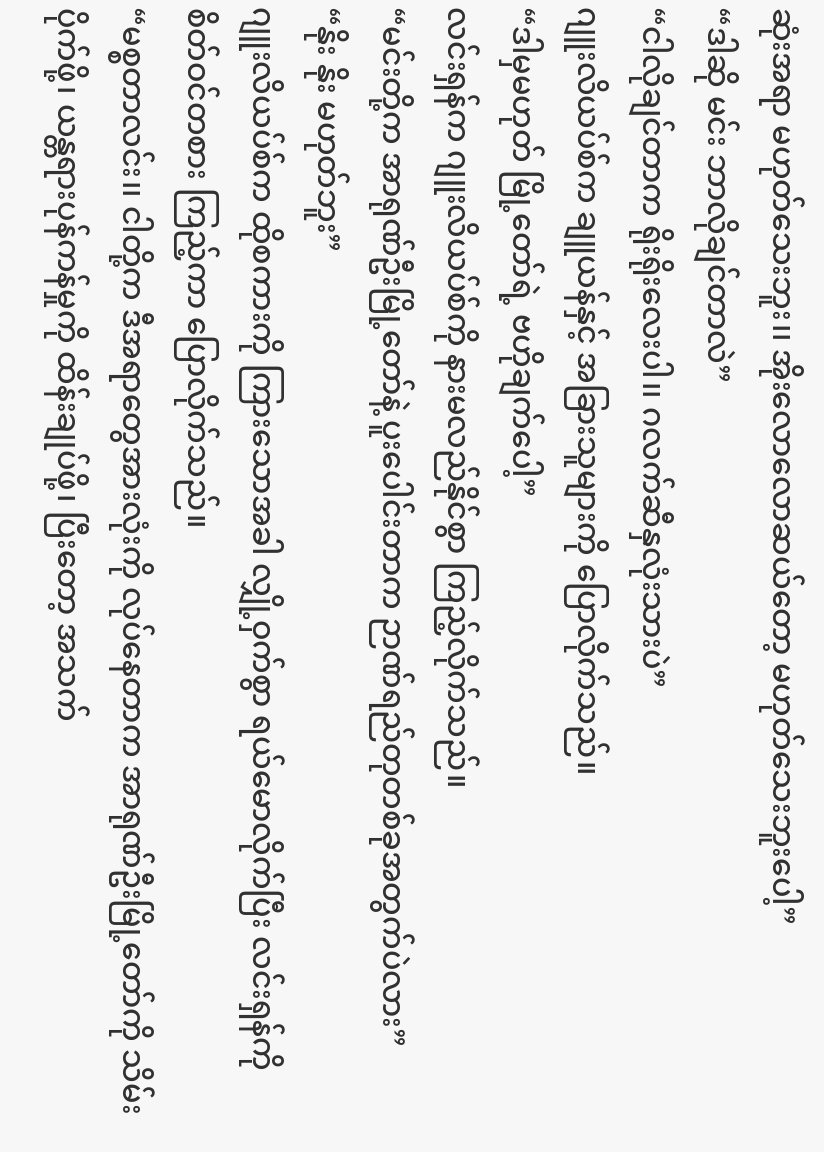ဆုံးအရာ မဟုတ်သေးဘူး၊၊ အိုးလောလောဆယ်တော့ မဟုတ်သေးဘူးပေါ့”
“ဒါဆို မင်း ဘာလိုချင်တာလဲ”
“ငါလိုချင်တာက ရိုးရိုးလေးပါ၊၊ ဂလက်ဆီနှလုံးသားပဲ”
ဂျူးလိယပ်စ်က ချူယန်နှင့် အခြားသူများကို ပြောလိုက်သည်။
“ဒါမှမဟုတ် မြို့တော်ရဲ့ ဗဟိုချက်ပေါ့”
လင်းရှန်က ဂျူးလိယပ်စ်ကို နားမလည်နိုင်စွာ ကြည့်လိုက်သည်။
“မင်းတို့က အာရုဏ်ဦးမြို့တော်နဲ့ ပူးပေါင်းတာက ဉာဏ်ရည်တုတစ်ခုအတွက်ပဲလား”
“နိုး နိုး မဟုတ်ဘူး”
ဂျူးလိယပ်စ်က ထိုစကားကို ကြားသောအခါ လျှို့ဝှက်စွာ ရယ်မောလိုက်ပြီး လင်းရှန်ကို စိတ်ဝင်တစား ကြည့်ကာ ပြောလိုက်သည်။
“မစ္စတာလင်း၊၊ ငါတို့က ဒီအရာတွေအားလုံးကို လုပ်နေတာက အာရုဏ်ဦးမြို့တော်ကို သိမ်းပိုက်ဖို့၊ ယန္တရားပုန်ကန်မှုကို ထိန်းချုပ်ဖို့၊ ပြီးတော့ အသက်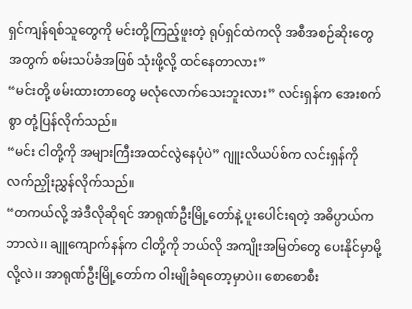ရှင်ကျန်ရစ်သူတွေကို မင်းတို့ကြည့်ဖူးတဲ့ ရုပ်ရှင်ထဲကလို အစီအစဉ်ဆိုးတွေအတွက် စမ်းသပ်ခံအဖြစ် သုံးဖို့လို့ ထင်နေတာလား”
“မင်းတို့ ဖမ်းထားတာတွေ မလုံလောက်သေးဘူးလား” လင်းရှန်က အေးစက်စွာ တုံ့ပြန်လိုက်သည်။
“မင်း ငါတို့ကို အများကြီးအထင်လွဲနေပုံပဲ” ဂျူးလိယပ်စ်က လင်းရှန်ကို လက်ညှိုးညွှန်လိုက်သည်။
“တကယ်လို့ အဲဒီလိုဆိုရင် အာရုဏ်ဦးမြို့တော်နဲ့ ပူးပေါင်းရတဲ့ အဓိပ္ပာယ်က ဘာလဲ၊၊ ချူကျောက်နန်က ငါတို့ကို ဘယ်လို အကျိုးအမြတ်တွေ ပေးနိုင်မှာမို့လို့လဲ၊၊ အာရုဏ်ဦးမြို့တော်က ဝါးမျိုခံရတော့မှာပဲ၊၊ စောစောစီး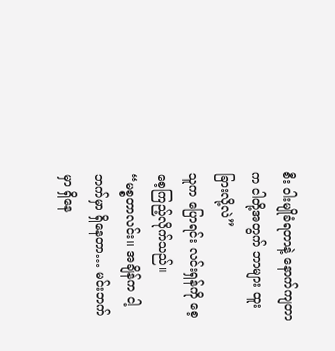စီး ဝါးမျိုခံရတာနဲ့ နောက်ကျတာက ငါတို့အတွက် ဘာများ ထူးခြားလို့လဲ”
သူက ပြောရင်း လင်းရှန်ကို စေ့စေ့ကြည့်လိုက်သည်။
“မစ္စတာလင်း၊၊ အချိန်က ငါ့ဘက်မှာ ရှိနေတာ… မင်းဘက်မှာ ရှိနေ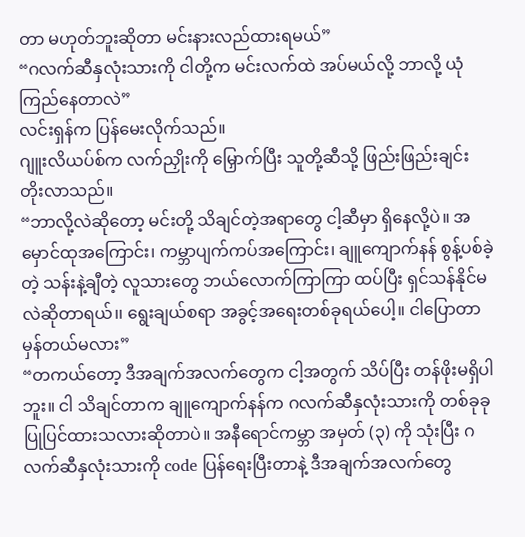တာ မဟုတ်ဘူးဆိုတာ မင်းနားလည်ထားရမယ်”
“ဂလက်ဆီနှလုံးသားကို ငါတို့က မင်းလက်ထဲ အပ်မယ်လို့ ဘာလို့ ယုံကြည်နေတာလဲ”
လင်းရှန်က ပြန်မေးလိုက်သည်။
ဂျူးလိယပ်စ်က လက်ညှိုးကို မြှောက်ပြီး သူတို့ဆီသို့ ဖြည်းဖြည်းချင်း တိုးလာသည်။
“ဘာလို့လဲဆိုတော့ မင်းတို့ သိချင်တဲ့အရာတွေ ငါ့ဆီမှာ ရှိနေလို့ပဲ။ အမှောင်ထုအကြောင်း၊ ကမ္ဘာပျက်ကပ်အကြောင်း၊ ချူကျောက်နန် စွန့်ပစ်ခဲ့တဲ့ သန်းနဲ့ချီတဲ့ လူသားတွေ ဘယ်လောက်ကြာကြာ ထပ်ပြီး ရှင်သန်နိုင်မလဲဆိုတာရယ်၊၊ ရွေးချယ်စရာ အခွင့်အရေးတစ်ခုရယ်ပေါ့။ ငါပြောတာ မှန်တယ်မလား”
“တကယ်တော့ ဒီအချက်အလက်တွေက ငါ့အတွက် သိပ်ပြီး တန်ဖိုးမရှိပါဘူး။ ငါ သိချင်တာက ချူကျောက်နန်က ဂလက်ဆီနှလုံးသားကို တစ်ခုခုပြုပြင်ထားသလားဆိုတာပဲ။ အနီရောင်ကမ္ဘာ အမှတ် (၃) ကို သုံးပြီး ဂလက်ဆီနှလုံးသားကို code ပြန်ရေးပြီးတာနဲ့ ဒီအချက်အလက်တွေ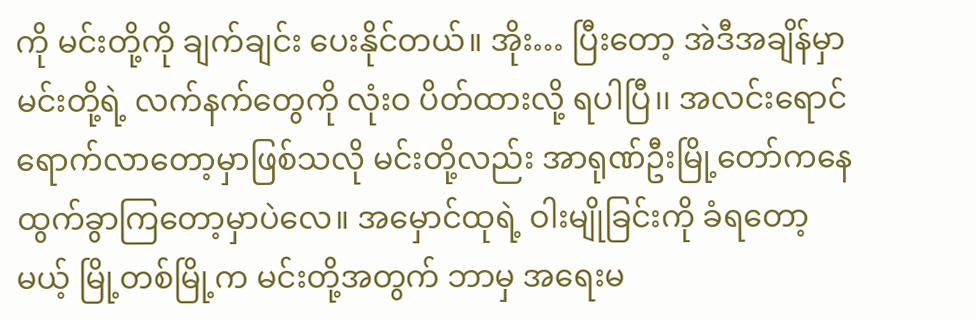ကို မင်းတို့ကို ချက်ချင်း ပေးနိုင်တယ်။ အိုး… ပြီးတော့ အဲဒီအချိန်မှာ မင်းတို့ရဲ့ လက်နက်တွေကို လုံးဝ ပိတ်ထားလို့ ရပါပြီ၊၊ အလင်းရောင် ရောက်လာတော့မှာဖြစ်သလို မင်းတို့လည်း အာရုဏ်ဦးမြို့တော်ကနေ ထွက်ခွာကြတော့မှာပဲလေ။ အမှောင်ထုရဲ့ ဝါးမျိုခြင်းကို ခံရတော့မယ့် မြို့တစ်မြို့က မင်းတို့အတွက် ဘာမှ အရေးမ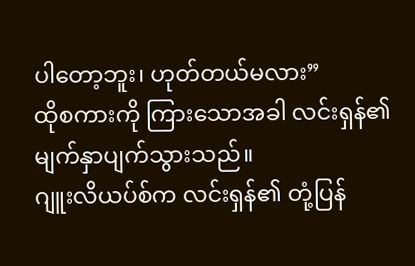ပါတော့ဘူး၊ ဟုတ်တယ်မလား”
ထိုစကားကို ကြားသောအခါ လင်းရှန်၏ မျက်နှာပျက်သွားသည်။
ဂျူးလိယပ်စ်က လင်းရှန်၏ တုံ့ပြန်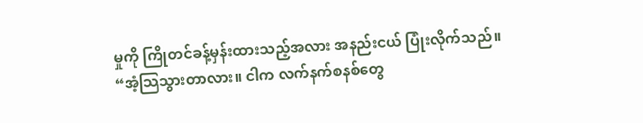မှုကို ကြိုတင်ခန့်မှန်းထားသည့်အလား အနည်းငယ် ပြုံးလိုက်သည်။
“အံ့သြသွားတာလား။ ငါက လက်နက်စနစ်တွေ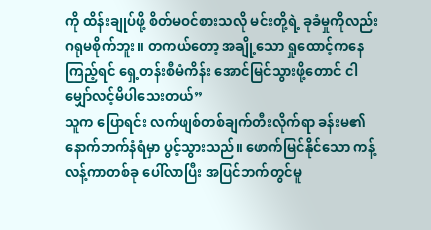ကို ထိန်းချုပ်ဖို့ စိတ်မဝင်စားသလို မင်းတို့ရဲ့ ခုခံမှုကိုလည်း ဂရုမစိုက်ဘူး။ တကယ်တော့ အချို့သော ရှုထောင့်ကနေကြည့်ရင် ရှေ့တန်းစီမံကိန်း အောင်မြင်သွားဖို့တောင် ငါ မျှော်လင့်မိပါသေးတယ်”
သူက ပြောရင်း လက်ဖျစ်တစ်ချက်တီးလိုက်ရာ ခန်းမ၏ နောက်ဘက်နံရံမှာ ပွင့်သွားသည်။ ဖောက်မြင်နိုင်သော ကန့်လန့်ကာတစ်ခု ပေါ်လာပြီး အပြင်ဘက်တွင်မူ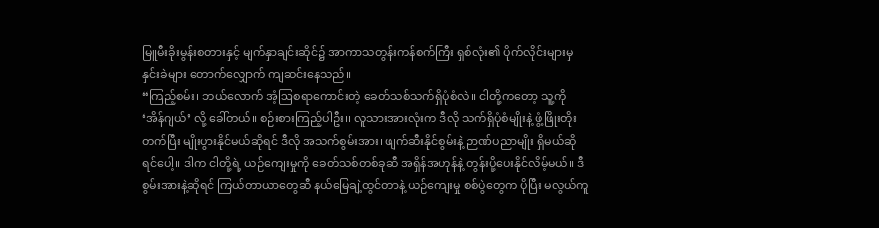မြူမီးခိုးမွန်းစတားနှင့် မျက်နှာချင်းဆိုင်၌ အာကာသတွန်းကန်စက်ကြီး ရှစ်လုံး၏ ပိုက်လိုင်းများမှ နှင်းခဲများ တောက်လျှောက် ကျဆင်းနေသည်။
“ကြည့်စမ်း၊ ဘယ်လောက် အံ့ဩစရာကောင်းတဲ့ ခေတ်သစ်သက်ရှိပုံစံလဲ။ ငါတို့ကတော့ သူ့ကို ‘အိန်ဂျယ်’ လို့ ခေါ်တယ်။ စဉ်းစားကြည့်ပါဦး၊၊ လူသားအားလုံးက ဒီလို သက်ရှိပုံစံမျိုးနဲ့ ဖွံ့ဖြိုးတိုးတက်ပြီး မျိုးပွားနိုင်မယ်ဆိုရင် ဒီလို အသက်စွမ်းအား၊ ဖျက်ဆီးနိုင်စွမ်းနဲ့ ဉာဏ်ပညာမျိုး ရှိမယ်ဆိုရင်ပေါ့။ ဒါက ငါတို့ရဲ့ ယဉ်ကျေးမှုကို ခေတ်သစ်တစ်ခုဆီ အရှိန်အဟုန်နဲ့ တွန်းပို့ပေးနိုင်လိမ့်မယ်။ ဒီစွမ်းအားနဲ့ဆိုရင် ကြယ်တာယာတွေဆီ နယ်မြေချဲ့ထွင်တာနဲ့ ယဉ်ကျေးမှု စစ်ပွဲတွေက ပိုပြီး မလွယ်ကူ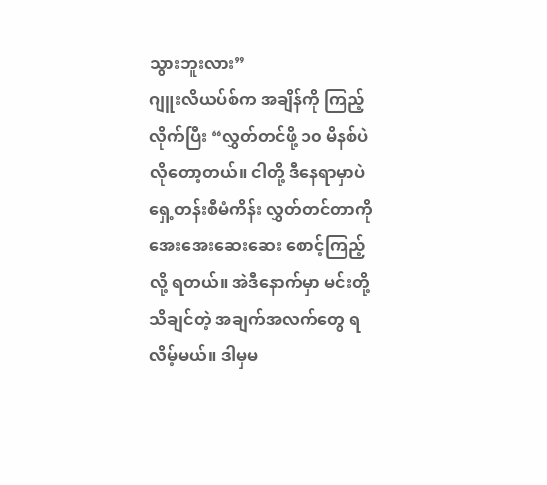သွားဘူးလား”
ဂျူးလိယပ်စ်က အချိန်ကို ကြည့်လိုက်ပြီး “လွှတ်တင်ဖို့ ၁၀ မိနစ်ပဲ လိုတော့တယ်။ ငါတို့ ဒီနေရာမှာပဲ ရှေ့တန်းစီမံကိန်း လွှတ်တင်တာကို အေးအေးဆေးဆေး စောင့်ကြည့်လို့ ရတယ်။ အဲဒီနောက်မှာ မင်းတို့ သိချင်တဲ့ အချက်အလက်တွေ ရလိမ့်မယ်။ ဒါမှမ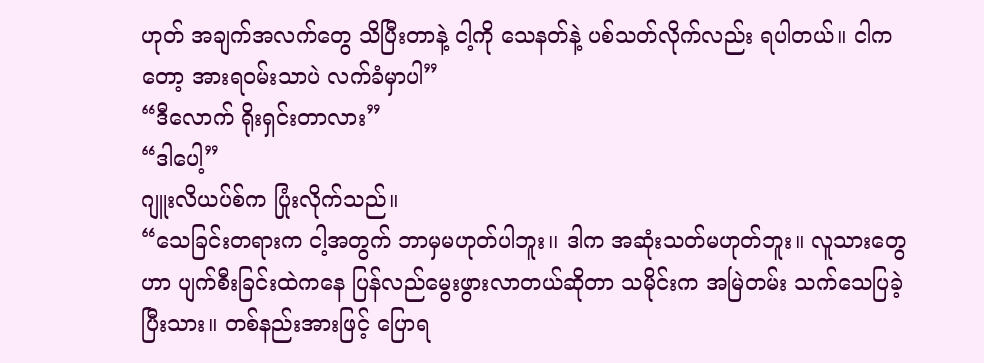ဟုတ် အချက်အလက်တွေ သိပြီးတာနဲ့ ငါ့ကို သေနတ်နဲ့ ပစ်သတ်လိုက်လည်း ရပါတယ်။ ငါကတော့ အားရဝမ်းသာပဲ လက်ခံမှာပါ”
“ဒီလောက် ရိုးရှင်းတာလား”
“ဒါပေါ့”
ဂျူးလိယပ်စ်က ပြုံးလိုက်သည်။
“သေခြင်းတရားက ငါ့အတွက် ဘာမှမဟုတ်ပါဘူး၊၊ ဒါက အဆုံးသတ်မဟုတ်ဘူး။ လူသားတွေဟာ ပျက်စီးခြင်းထဲကနေ ပြန်လည်မွေးဖွားလာတယ်ဆိုတာ သမိုင်းက အမြဲတမ်း သက်သေပြခဲ့ပြီးသား။ တစ်နည်းအားဖြင့် ပြောရ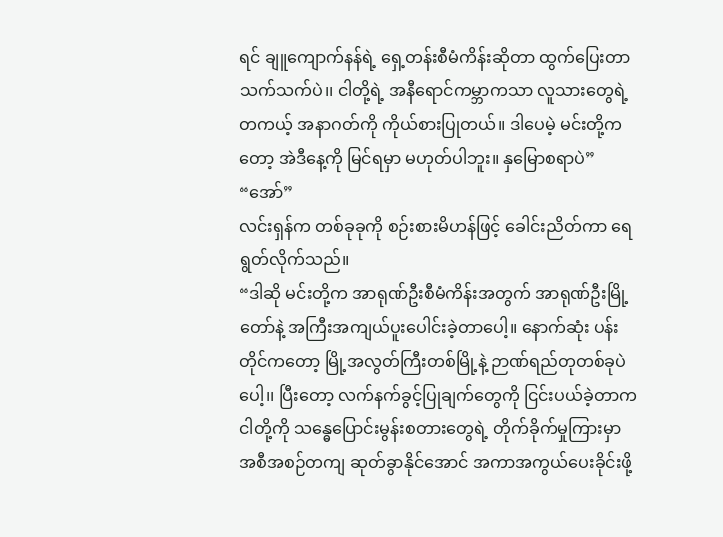ရင် ချူကျောက်နန်ရဲ့ ရှေ့တန်းစီမံကိန်းဆိုတာ ထွက်ပြေးတာသက်သက်ပဲ၊၊ ငါတို့ရဲ့ အနီရောင်ကမ္ဘာကသာ လူသားတွေရဲ့ တကယ့် အနာဂတ်ကို ကိုယ်စားပြုတယ်။ ဒါပေမဲ့ မင်းတို့ကတော့ အဲဒီနေ့ကို မြင်ရမှာ မဟုတ်ပါဘူး။ နှမြောစရာပဲ”
“အော်”
လင်းရှန်က တစ်ခုခုကို စဉ်းစားမိဟန်ဖြင့် ခေါင်းညိတ်ကာ ရေရွတ်လိုက်သည်။
“ဒါဆို မင်းတို့က အာရုဏ်ဦးစီမံကိန်းအတွက် အာရုဏ်ဦးမြို့တော်နဲ့ အကြီးအကျယ်ပူးပေါင်းခဲ့တာပေါ့။ နောက်ဆုံး ပန်းတိုင်ကတော့ မြို့အလွတ်ကြီးတစ်မြို့နဲ့ ဉာဏ်ရည်တုတစ်ခုပဲပေါ့၊၊ ပြီးတော့ လက်နက်ခွင့်ပြုချက်တွေကို ငြင်းပယ်ခဲ့တာက ငါတို့ကို သန္ဓေပြောင်းမွန်းစတားတွေရဲ့ တိုက်ခိုက်မှုကြားမှာ အစီအစဉ်တကျ ဆုတ်ခွာနိုင်အောင် အကာအကွယ်ပေးခိုင်းဖို့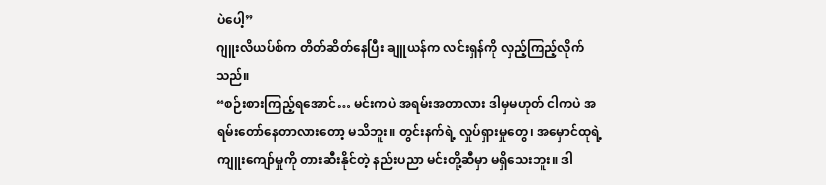ပဲပေါ့”
ဂျူးလိယပ်စ်က တိတ်ဆိတ်နေပြီး ချူယန်က လင်းရှန်ကို လှည့်ကြည့်လိုက်သည်။
“စဉ်းစားကြည့်ရအောင်… မင်းကပဲ အရမ်းအတာလား ဒါမှမဟုတ် ငါကပဲ အရမ်းတော်နေတာလားတော့ မသိဘူး။ တွင်းနက်ရဲ့ လှုပ်ရှားမှုတွေ၊ အမှောင်ထုရဲ့ ကျူးကျော်မှုကို တားဆီးနိုင်တဲ့ နည်းပညာ မင်းတို့ဆီမှာ မရှိသေးဘူး။ ဒါ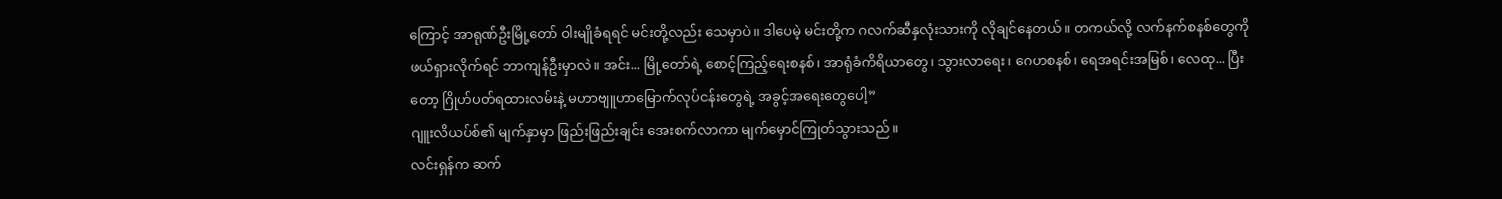ကြောင့် အာရုဏ်ဦးမြို့တော် ဝါးမျိုခံရရင် မင်းတို့လည်း သေမှာပဲ၊၊ ဒါပေမဲ့ မင်းတို့က ဂလက်ဆီနှလုံးသားကို လိုချင်နေတယ်။ တကယ်လို့ လက်နက်စနစ်တွေကို ဖယ်ရှားလိုက်ရင် ဘာကျန်ဦးမှာလဲ။ အင်း... မြို့တော်ရဲ့ စောင့်ကြည့်ရေးစနစ်၊ အာရုံခံကိရိယာတွေ၊ သွားလာရေး၊ ဂေဟစနစ်၊ ရေအရင်းအမြစ်၊ လေထု... ပြီးတော့ ဂြိုဟ်ပတ်ရထားလမ်းနဲ့ မဟာဗျူဟာမြောက်လုပ်ငန်းတွေရဲ့ အခွင့်အရေးတွေပေါ့”
ဂျူးလိယပ်စ်၏ မျက်နှာမှာ ဖြည်းဖြည်းချင်း အေးစက်လာကာ မျက်မှောင်ကြုတ်သွားသည်။
လင်းရှန်က ဆက်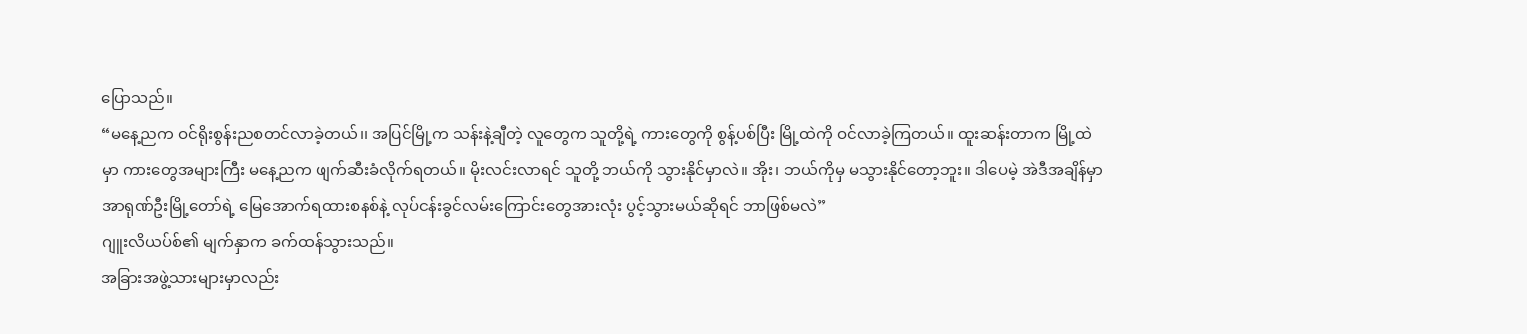ပြောသည်။
“မနေ့ညက ဝင်ရိုးစွန်းညစတင်လာခဲ့တယ်၊၊ အပြင်မြို့က သန်းနဲ့ချီတဲ့ လူတွေက သူတို့ရဲ့ ကားတွေကို စွန့်ပစ်ပြီး မြို့ထဲကို ဝင်လာခဲ့ကြတယ်။ ထူးဆန်းတာက မြို့ထဲမှာ ကားတွေအများကြီး မနေ့ညက ဖျက်ဆီးခံလိုက်ရတယ်။ မိုးလင်းလာရင် သူတို့ ဘယ်ကို သွားနိုင်မှာလဲ။ အိုး၊ ဘယ်ကိုမှ မသွားနိုင်တော့ဘူး။ ဒါပေမဲ့ အဲဒီအချိန်မှာ အာရုဏ်ဦးမြို့တော်ရဲ့ မြေအောက်ရထားစနစ်နဲ့ လုပ်ငန်းခွင်လမ်းကြောင်းတွေအားလုံး ပွင့်သွားမယ်ဆိုရင် ဘာဖြစ်မလဲ”
ဂျူးလိယပ်စ်၏ မျက်နှာက ခက်ထန်သွားသည်။
အခြားအဖွဲ့သားများမှာလည်း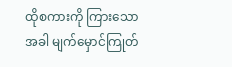ထိုစကားကို ကြားသောအခါ မျက်မှောင်ကြုတ်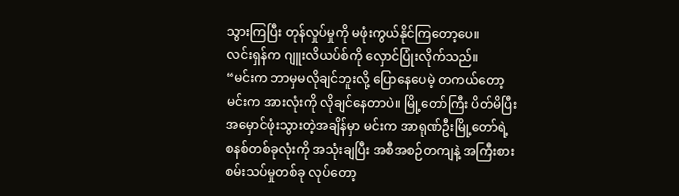သွားကြပြီး တုန်လှုပ်မှုကို မဖုံးကွယ်နိုင်ကြတော့ပေ။
လင်းရှန်က ဂျူးလိယပ်စ်ကို လှောင်ပြုံးလိုက်သည်။
“မင်းက ဘာမှမလိုချင်ဘူးလို့ ပြောနေပေမဲ့ တကယ်တော့ မင်းက အားလုံးကို လိုချင်နေတာပဲ။ မြို့တော်ကြီး ပိတ်မိပြီး အမှောင်ဖုံးသွားတဲ့အချိန်မှာ မင်းက အာရုဏ်ဦးမြို့တော်ရဲ့ စနစ်တစ်ခုလုံးကို အသုံးချပြီး အစီအစဉ်တကျနဲ့ အကြီးစား စမ်းသပ်မှုတစ်ခု လုပ်တော့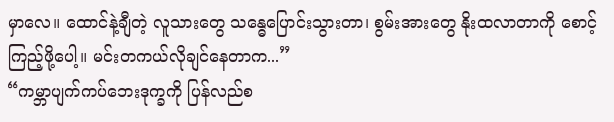မှာလေ။ ထောင်နဲ့ချီတဲ့ လူသားတွေ သန္ဓေပြောင်းသွားတာ၊ စွမ်းအားတွေ နိုးထလာတာကို စောင့်ကြည့်ဖို့ပေါ့။ မင်းတကယ်လိုချင်နေတာက...”
“ကမ္ဘာပျက်ကပ်ဘေးဒုက္ခကို ပြန်လည်စ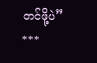တင်ဖို့ပဲ”
***